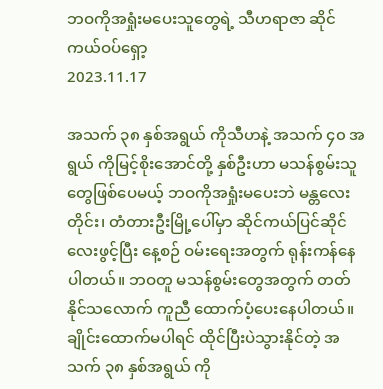ဘဝကိုအရှုံးမပေးသူတွေရဲ့ သီဟရာဇာ ဆိုင်ကယ်ဝပ်ရှော့
2023.11.17

အသက် ၃၈ နှစ်အရွယ် ကိုသီဟနဲ့ အသက် ၄၀ အရွယ် ကိုမြင့်စိုးအောင်တို့ နှစ်ဦးဟာ မသန်စွမ်းသူတွေဖြစ်ပေမယ့် ဘဝကိုအရှုံးမပေးဘဲ မန္တလေးတိုင်း၊ တံတားဦးမြို့ပေါ်မှာ ဆိုင်ကယ်ပြင်ဆိုင်လေးဖွင့်ပြီး နေ့စဉ် ဝမ်းရေးအတွက် ရုန်းကန်နေပါတယ်။ ဘဝတူ မသန်စွမ်းတွေအတွက် တတ်နိုင်သလောက် ကူညီ ထောက်ပံ့ပေးနေပါတယ်။
ချိုင်းထောက်မပါရင် ထိုင်ပြီးပဲသွားနိုင်တဲ့ အသက် ၃၈ နှစ်အရွယ် ကို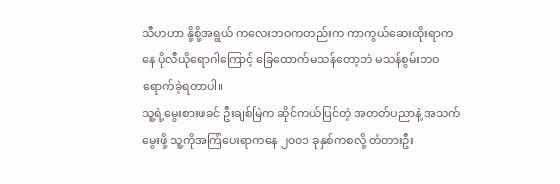သီဟဟာ နို့စို့အရွယ် ကလေးဘဝကတည်းက ကာကွယ်ဆေးထိုးရာကနေ ပိုလီယိုရောဂါကြောင့် ခြေထောက်မသန်တော့ဘဲ မသန်စွမ်းဘဝ ရောက်ခဲ့ရတာပါ။
သူ့ရဲ့မွေးစားဖခင် ဦးချစ်မြဲက ဆိုင်ကယ်ပြင်တဲ့ အတတ်ပညာနဲ့ အသက်မွေးဖို့ သူ့ကိုအကြံပေးရာကနေ ၂၀၀၁ ခုနှစ်ကစလို့ တံတားဦး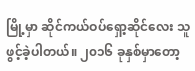မြို့မှာ ဆိုင်ကယ်ဝပ်ရှော့ဆိုင်လေး သူဖွင့်ခဲ့ပါတယ်။ ၂၀၁၆ ခုနှစ်မှာတော့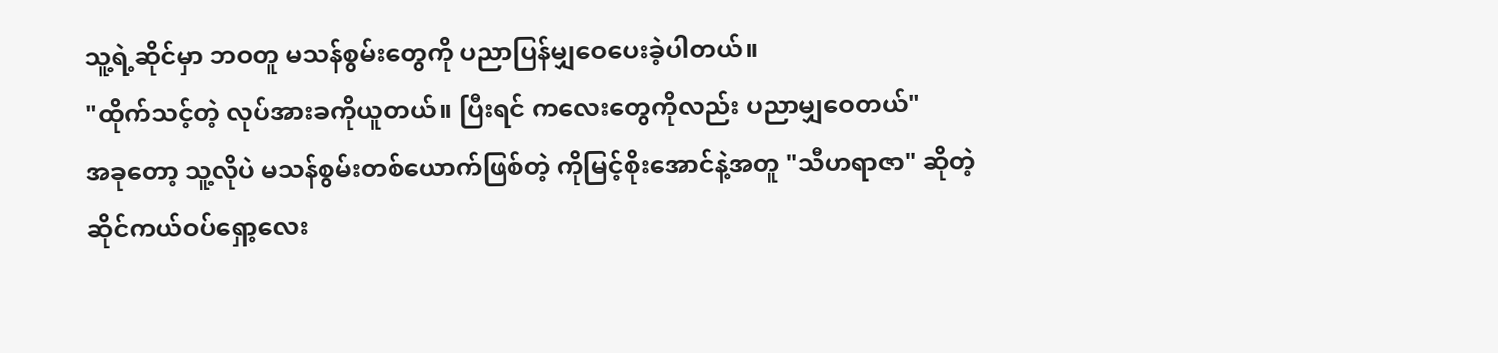သူ့ရဲ့ဆိုင်မှာ ဘဝတူ မသန်စွမ်းတွေကို ပညာပြန်မျှဝေပေးခဲ့ပါတယ်။
"ထိုက်သင့်တဲ့ လုပ်အားခကိုယူတယ်။ ပြီးရင် ကလေးတွေကိုလည်း ပညာမျှဝေတယ်"
အခုတော့ သူ့လိုပဲ မသန်စွမ်းတစ်ယောက်ဖြစ်တဲ့ ကိုမြင့်စိုးအောင်နဲ့အတူ "သီဟရာဇာ" ဆိုတဲ့ ဆိုင်ကယ်ဝပ်ရှော့လေး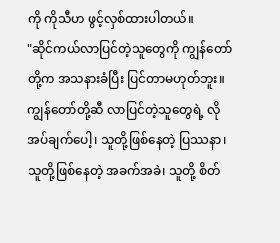ကို ကိုသီဟ ဖွင့်လှစ်ထားပါတယ်။
"ဆိုင်ကယ်လာပြင်တဲ့သူတွေကို ကျွန်တော်တို့က အသနားခံပြီး ပြင်တာမဟုတ်ဘူး။ ကျွန်တော်တို့ဆီ လာပြင်တဲ့သူတွေရဲ့ လိုအပ်ချက်ပေါ့၊ သူတို့ဖြစ်နေတဲ့ ပြဿနာ၊ သူတို့ဖြစ်နေတဲ့ အခက်အခဲ၊ သူတို့ စိတ်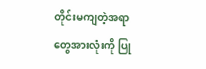တိုင်းမကျတဲ့အရာတွေအားလုံးကို ပြု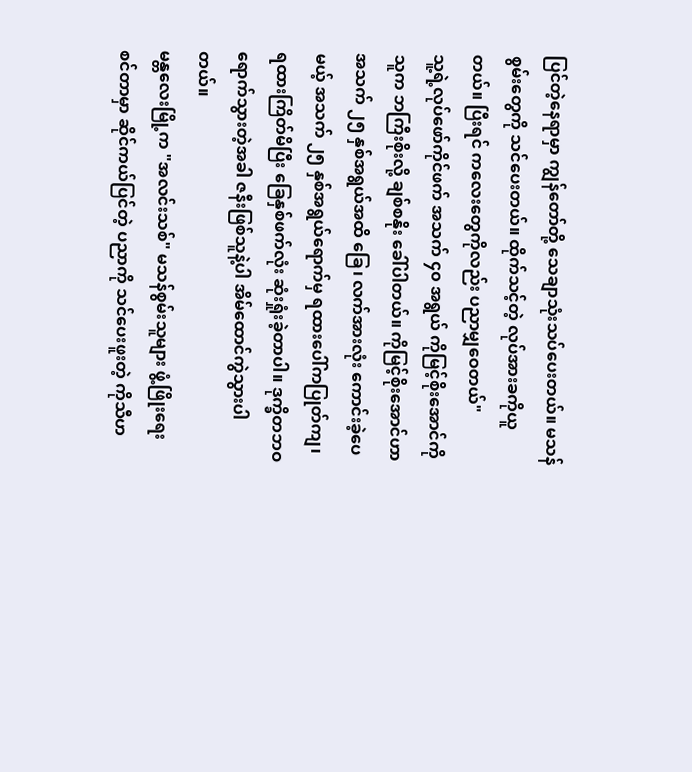ပြင်တဲ့နေရာမှာ ကျွန်တော်တို့ သေချာသုံးသပ်ပေးတယ်။ မသန်စွမ်းတွေကို သင်ပေးတယ်။ ထိုက်သင့်တဲ့ လုပ်အားခကိုယူတယ်။ ပြီးရင် ကလေးတွေကိုလည်း ပညာမျှဝေတယ်"
သူ့ရဲ့လုပ်ဖော်ကိုင်ဖက် အသက် ၄၀ အရွယ် ကိုမြင့်စိုးအောင်ကို သူက ဘကြီးစိုးလို့ ချစ်စနိုး ခေါ်ပါတယ်။ ကိုမြင့်စိုးအောင်ဟာ အသက် ၂၅ နှစ်အရွယ်အထိ ခြေ၊ လက်အားလုံး ကောင်းခဲ့ပေမယ့် အသက် ၂၅ နှစ်အရွယ်ရောက်မှ ရထားပေါ်ကပြုတ်ကျ၊ ရထားကြိတ်မိပြီး ခြေနှစ်ဖက်လုံး ဆုံးရှုံးခဲ့တာပါ။ ဒုက္ခိတဘဝ ရောက်သွားတဲ့အခါ ဇနီးဖြစ်သူနဲ့ပါ အိမ်ထောင်ကွဲသွားပါတယ်။
မန္တလေးမြို့က "အလင်းသစ်" မသန်စွမ်းသူများ ဖွံ့ဖြိုးရေးစင်တာမှာ ဆိုင်ကယ်ပြင်တဲ့ ပညာကို သင်ပေးဖူးတဲ့ ကိုသီဟ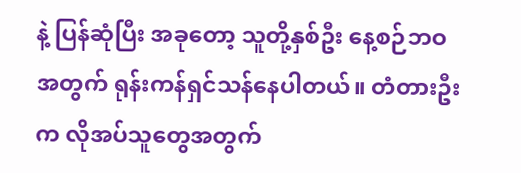နဲ့ ပြန်ဆုံပြီး အခုတော့ သူတို့နှစ်ဦး နေ့စဉ်ဘဝအတွက် ရုန်းကန်ရှင်သန်နေပါတယ်။ တံတားဦးက လိုအပ်သူတွေအတွက်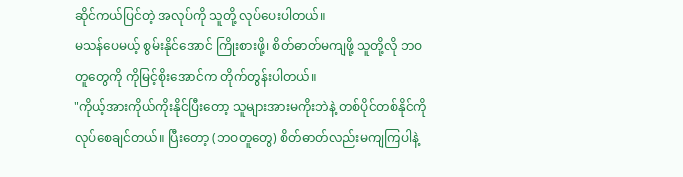ဆိုင်ကယ်ပြင်တဲ့ အလုပ်ကို သူတို့ လုပ်ပေးပါတယ်။
မသန်ပေမယ့် စွမ်းနိုင်အောင် ကြိုးစားဖို့၊ စိတ်ဓာတ်မကျဖို့ သူတို့လို ဘဝတူတွေကို ကိုမြင့်စိုးအောင်က တိုက်တွန်းပါတယ်။
"ကိုယ့်အားကိုယ်ကိုးနိုင်ပြီးတော့ သူများအားမကိုးဘဲနဲ့ တစ်ပိုင်တစ်နိုင်ကို လုပ်စေချင်တယ်။ ပြီးတော့ (ဘဝတူတွေ) စိတ်ဓာတ်လည်းမကျကြပါနဲ့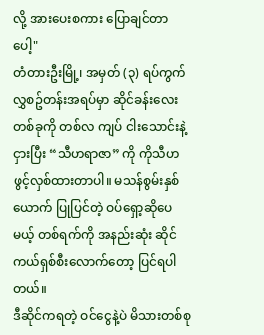လို့ အားပေးစကား ပြောချင်တာပေါ့"
တံတားဦးမြို့၊ အမှတ် (၃) ရပ်ကွက် လွှစဥ်တန်းအရပ်မှာ ဆိုင်ခန်းလေးတစ်ခုကို တစ်လ ကျပ် ငါးသောင်းနဲ့ ငှားပြီး “သီဟရာဇာ” ကို ကိုသီဟ ဖွင့်လှစ်ထားတာပါ။ မသန်စွမ်းနှစ်ယောက် ပြုပြင်တဲ့ ဝပ်ရှော့ဆိုပေမယ့် တစ်ရက်ကို အနည်းဆုံး ဆိုင်ကယ်ရှစ်စီးလောက်တော့ ပြင်ရပါတယ်။
ဒီဆိုင်ကရတဲ့ ဝင်ငွေနဲ့ပဲ မိသားတစ်စု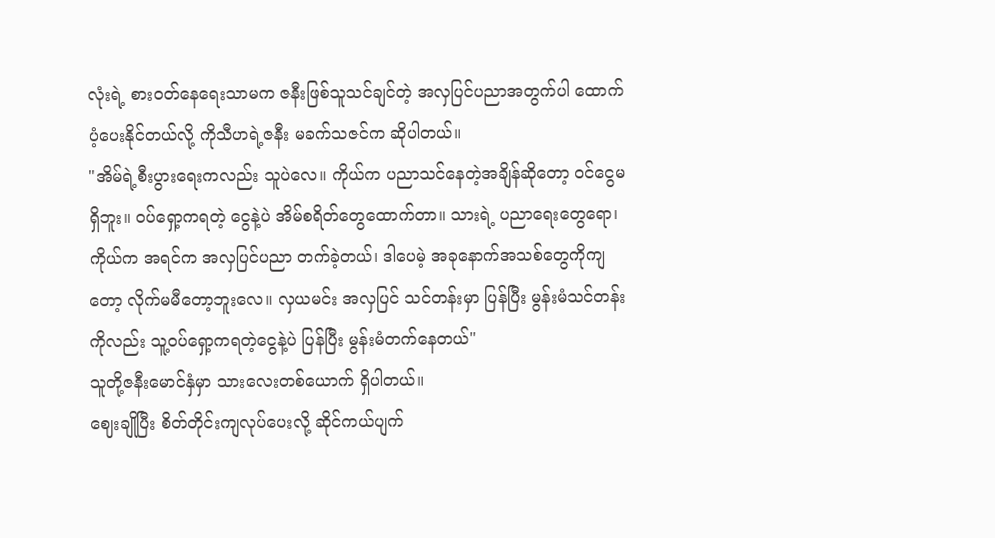လုံးရဲ့ စားဝတ်နေရေးသာမက ဇနီးဖြစ်သူသင်ချင်တဲ့ အလှပြင်ပညာအတွက်ပါ ထောက်ပံ့ပေးနိုင်တယ်လို့ ကိုသီဟရဲ့ဇနီး မခက်သဇင်က ဆိုပါတယ်။
"အိမ်ရဲ့စီးပွားရေးကလည်း သူပဲလေ။ ကိုယ်က ပညာသင်နေတဲ့အချိန်ဆိုတော့ ဝင်ငွေမရှိဘူး။ ဝပ်ရှော့ကရတဲ့ ငွေနဲ့ပဲ အိမ်စရိတ်တွေထောက်တာ။ သားရဲ့ ပညာရေးတွေရော၊ ကိုယ်က အရင်က အလှပြင်ပညာ တက်ခဲ့တယ်၊ ဒါပေမဲ့ အခုနောက်အသစ်တွေကိုကျတော့ လိုက်မမီတော့ဘူးလေ။ လှယမင်း အလှပြင် သင်တန်းမှာ ပြန်ပြီး မွန်းမံသင်တန်းကိုလည်း သူ့ဝပ်ရှော့ကရတဲ့ငွေနဲ့ပဲ ပြန်ပြီး မွန်းမံတက်နေတယ်"
သူတို့ဇနီးမောင်နှံမှာ သားလေးတစ်ယောက် ရှိပါတယ်။
ဈေးချိုပြီး စိတ်တိုင်းကျလုပ်ပေးလို့ ဆိုင်ကယ်ပျက်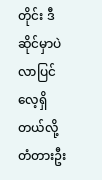တိုင်း ဒီဆိုင်မှာပဲ လာပြင်လေ့ရှိတယ်လို့ တံတားဦး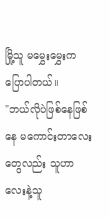မြို့သူ မမွှေးမွှေးက ပြောပါတယ်။
"ဘယ်လိုပဲဖြစ်နေဖြစ်နေ မကောင်းတာလေးတွေလည်း သူဟာလေးနဲ့သူ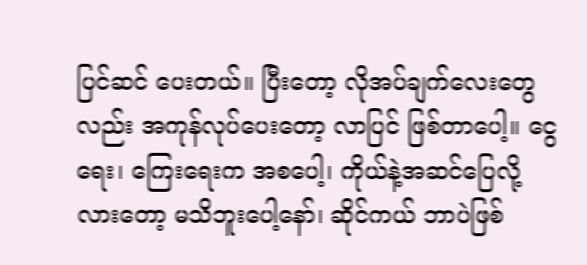ပြင်ဆင် ပေးတယ်။ ပြီးတော့ လိုအပ်ချက်လေးတွေလည်း အကုန်လုပ်ပေးတော့ လာပြင် ဖြစ်တာပေါ့။ ငွေရေး၊ ကြေးရေးက အစပေါ့၊ ကိုယ်နဲ့အဆင်ပြေလို့လားတော့ မသိဘူးပေါ့နော်၊ ဆိုင်ကယ် ဘာပဲဖြစ်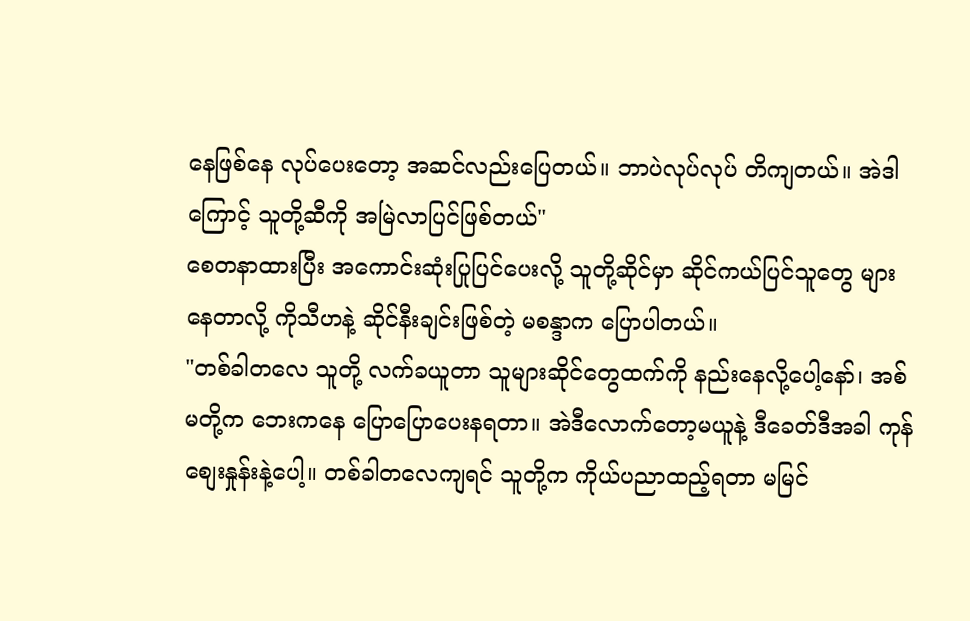နေဖြစ်နေ လုပ်ပေးတော့ အဆင်လည်းပြေတယ်။ ဘာပဲလုပ်လုပ် တိကျတယ်။ အဲဒါကြောင့် သူတို့ဆီကို အမြဲလာပြင်ဖြစ်တယ်"
စေတနာထားပြီး အကောင်းဆုံးပြုပြင်ပေးလို့ သူတို့ဆိုင်မှာ ဆိုင်ကယ်ပြင်သူတွေ များနေတာလို့ ကိုသီဟနဲ့ ဆိုင်နီးချင်းဖြစ်တဲ့ မစန္ဒာက ပြောပါတယ်။
"တစ်ခါတလေ သူတို့ လက်ခယူတာ သူများဆိုင်တွေထက်ကို နည်းနေလို့ပေါ့နော်၊ အစ်မတို့က ဘေးကနေ ပြောပြောပေးနရတာ။ အဲဒီလောက်တော့မယူနဲ့ ဒီခေတ်ဒီအခါ ကုန်စျေးနှုန်းနဲ့ပေါ့။ တစ်ခါတလေကျရင် သူတို့က ကိုယ်ပညာထည့်ရတာ မမြင်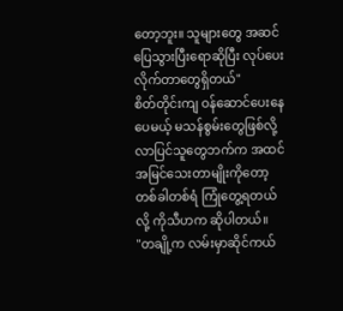တော့ဘူး။ သူများတွေ အဆင်ပြေသွားပြီးရောဆိုပြီး လုပ်ပေးလိုက်တာတွေရှိတယ်"
စိတ်တိုင်းကျ ဝန်ဆောင်ပေးနေပေမယ့် မသန်စွမ်းတွေဖြစ်လို့ လာပြင်သူတွေဘက်က အထင်အမြင်သေးတာမျိုးကိုတော့ တစ်ခါတစ်ရံ ကြုံတွေ့ရတယ်လို့ ကိုသီဟက ဆိုပါတယ်။
"တချို့က လမ်းမှာဆိုင်ကယ်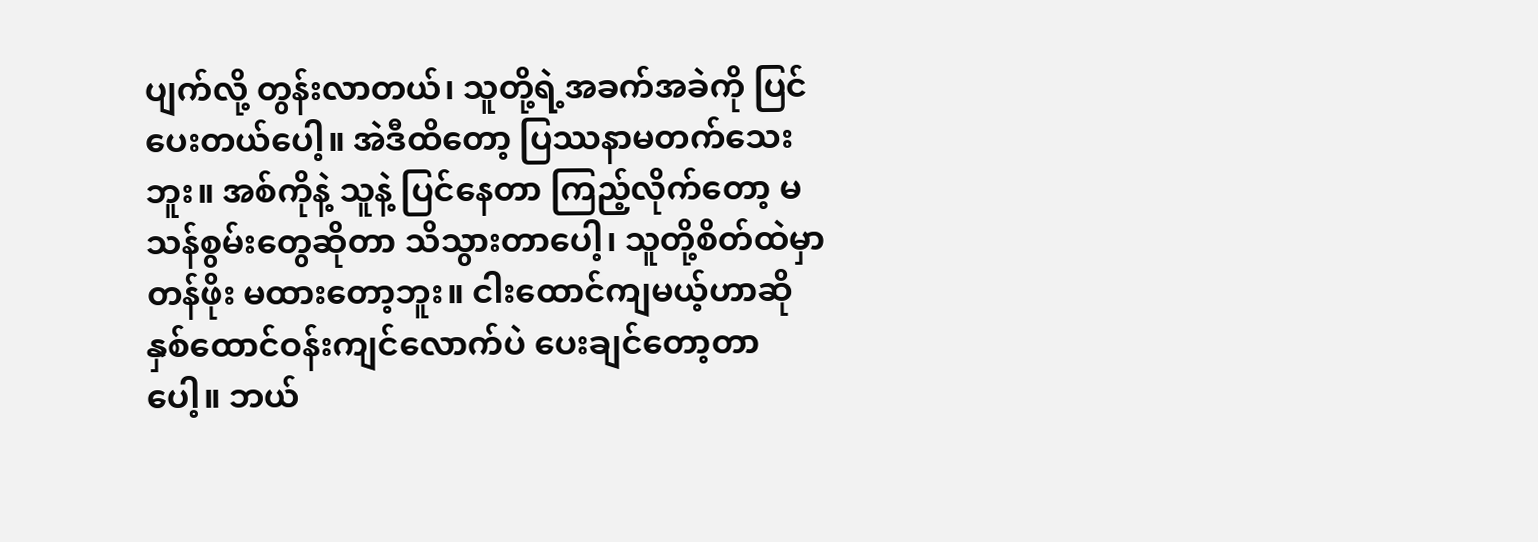ပျက်လို့ တွန်းလာတယ်၊ သူတို့ရဲ့အခက်အခဲကို ပြင်ပေးတယ်ပေါ့။ အဲဒီထိတော့ ပြဿနာမတက်သေးဘူး။ အစ်ကိုနဲ့ သူနဲ့ ပြင်နေတာ ကြည့်လိုက်တော့ မသန်စွမ်းတွေဆိုတာ သိသွားတာပေါ့၊ သူတို့စိတ်ထဲမှာ တန်ဖိုး မထားတော့ဘူး။ ငါးထောင်ကျမယ့်ဟာဆို နှစ်ထောင်ဝန်းကျင်လောက်ပဲ ပေးချင်တော့တာပေါ့။ ဘယ်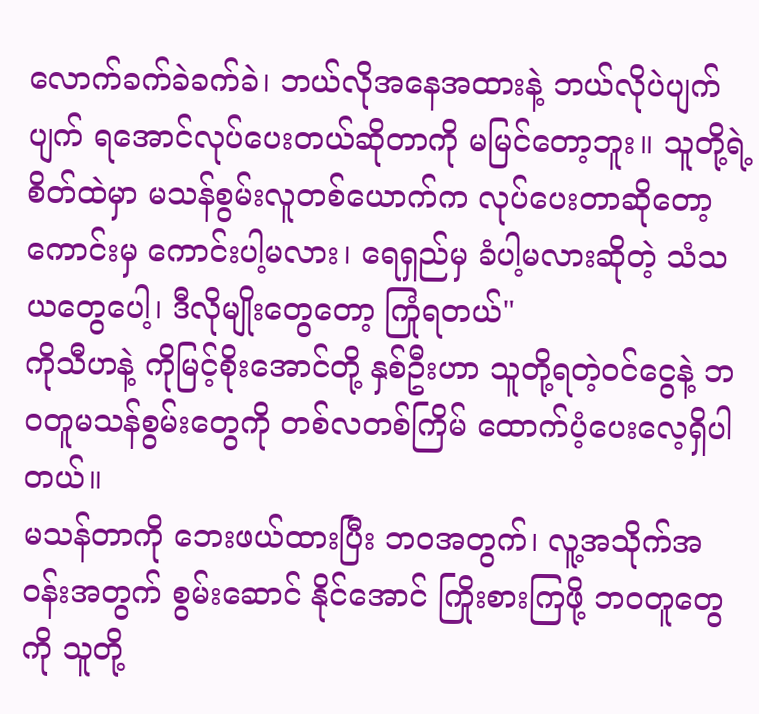လောက်ခက်ခဲခက်ခဲ၊ ဘယ်လိုအနေအထားနဲ့ ဘယ်လိုပဲပျက်ပျက် ရအောင်လုပ်ပေးတယ်ဆိုတာကို မမြင်တော့ဘူး။ သူတို့ရဲ့ စိတ်ထဲမှာ မသန်စွမ်းလူတစ်ယောက်က လုပ်ပေးတာဆိုတော့ ကောင်းမှ ကောင်းပါ့မလား၊ ရေရှည်မှ ခံပါ့မလားဆိုတဲ့ သံသယတွေပေါ့၊ ဒီလိုမျိုးတွေတော့ ကြုံရတယ်"
ကိုသီဟနဲ့ ကိုမြင့်စိုးအောင်တို့ နှစ်ဦးဟာ သူတို့ရတဲ့ဝင်ငွေနဲ့ ဘဝတူမသန်စွမ်းတွေကို တစ်လတစ်ကြိမ် ထောက်ပံ့ပေးလေ့ရှိပါတယ်။
မသန်တာကို ဘေးဖယ်ထားပြီး ဘဝအတွက်၊ လူ့အသိုက်အဝန်းအတွက် စွမ်းဆောင် နိုင်အောင် ကြိုးစားကြဖို့ ဘဝတူတွေကို သူတို့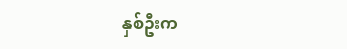နှစ်ဦးက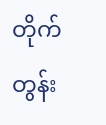တိုက်တွန်း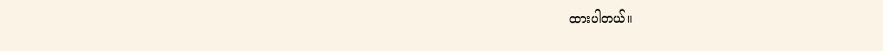ထားပါတယ်။